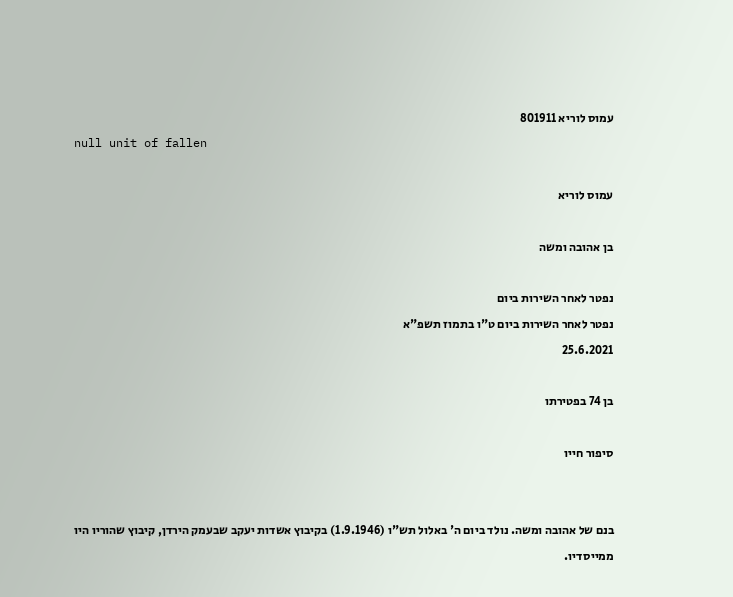עמוס לוריא 801911
null unit of fallen

עמוס לוריא

בן אהובה ומשה

נפטר לאחר השירות ביום
נפטר לאחר השירות ביום ט"ו בתמוז תשפ"א
25.6.2021

בן 74 בפטירתו

סיפור חייו


בנם של אהובה ומשה. נולד ביום ה' באלול תש"ו (1.9.1946) בקיבוץ אשדות יעקב שבעמק הירדן, קיבוץ שהוריו היו ממייסדיו.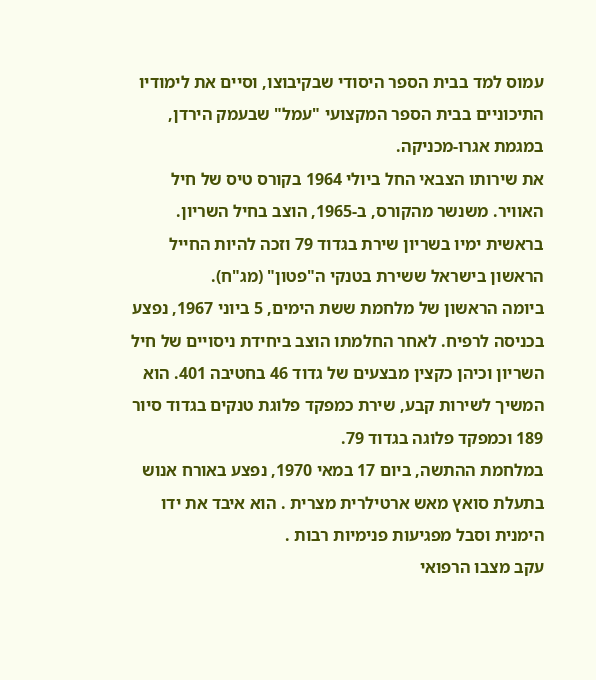עמוס למד בבית הספר היסודי שבקיבוצו, וסיים את לימודיו התיכוניים בבית הספר המקצועי "עמל" שבעמק הירדן, במגמת אגרו-מכניקה.
את שירותו הצבאי החל ביולי 1964 בקורס טיס של חיל האוויר. משנשר מהקורס, ב-1965, הוצב בחיל השריון. בראשית ימיו בשריון שירת בגדוד 79 וזכה להיות החייל הראשון בישראל ששירת בטנקי ה"פטון" (מג"ח).
ביומה הראשון של מלחמת ששת הימים, 5 ביוני 1967, נפצע בכניסה לרפיח. לאחר החלמתו הוצב ביחידת ניסויים של חיל השריון וכיהן כקצין מבצעים של גדוד 46 בחטיבה 401. הוא המשיך לשירות קבע, שירת כמפקד פלוגת טנקים בגדוד סיור 189 וכמפקד פלוגה בגדוד 79.
במלחמת ההתשה, ביום 17 במאי 1970, נפצע באורח אנוש בתעלת סואץ מאש ארטילרית מצרית . הוא איבד את ידו הימנית וסבל מפגיעות פנימיות רבות .
עקב מצבו הרפואי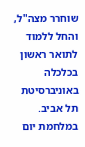שוחרר מצה"ל, והחל ללמוד לתואר ראשון בכלכלה באוניברסיטת תל אביב.
במלחמת יום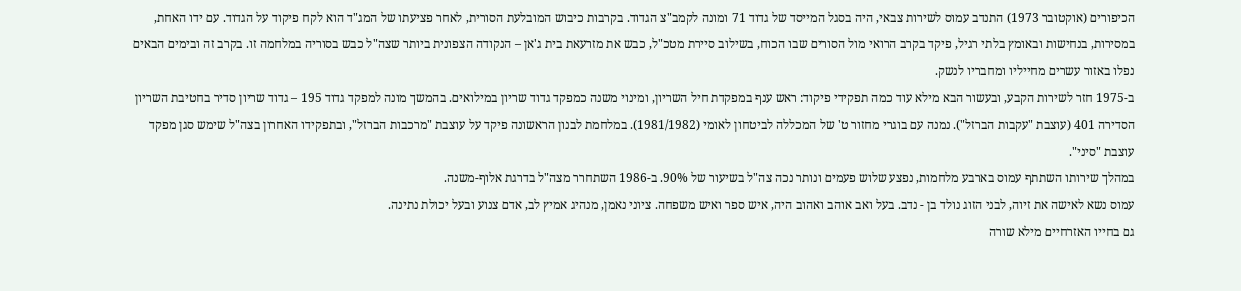הכיפורים (אוקטובר 1973) התנדב עמוס לשירות צבאי, היה בסגל המייסד של גדוד 71 ומונה לקמב"צ הגדוד. בקרבות כיבוש המובלעת הסורית, לאחר פציעתו של המג"ד הוא לקח פיקוד על הגדוד. עם ידו האחת, במסירות, בנחישות ובאומץ בלתי רגיל, פיקד בקרב הרואי מול הסורים שבו הכוח, בשילוב סיירת מטכ"ל, כבש את מזרעאת בית ג'אן – הנקודה הצפונית ביותר שצה"ל כבש בסוריה במלחמה זו. בקרב זה ובימים הבאים נפלו באזור עשרים מחייליו ומחבריו לנשק.
ב-1975 חזר לשירות הקבע, ובעשור הבא מילא עוד כמה תפקידי פיקוד: ראש ענף במפקדת חיל השריון, ומינוי משנה כמפקד גדוד שריון במילואים. בהמשך מונה למפקד גדוד 195 – גדוד שריון סדיר בחטיבת השריון הסדירה 401 (עוצבת "עקבות הברזל"). נמנה עם בוגרי מחזור ט' של המכללה לביטחון לאומי (1981/1982). במלחמת לבנון הראשונה פיקד על עוצבת "מרכבות הברזל", ובתפקידו האחרון בצה"ל שימש סגן מפקד עוצבת "סיני".
במהלך שירותו השתתף עמוס בארבע מלחמות, נפצע שלוש פעמים ונותר נכה צה"ל בשיעור של 90%. ב-1986 השתחרר מצה"ל בדרגת אלוף-משנה.
עמוס נשא לאישה את זיוה, לבני הזוג נולד בן - נדב. בעל ואב אוהב ואהוב היה, איש ספר ואיש משפחה. ציוני נאמן, מנהיג אמיץ לב, אדם צנוע ובעל יכולת נתינה.
גם בחייו האזרחיים מילא שורה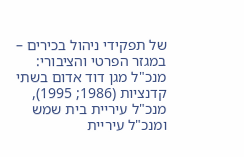של תפקידי ניהול בכירים – במגזר הפרטי והציבורי: מנכ"ל מגן דוד אדום בשתי קדנציות (1986; 1995), מנכ"ל עיריית בית שמש ומנכ"ל עיריית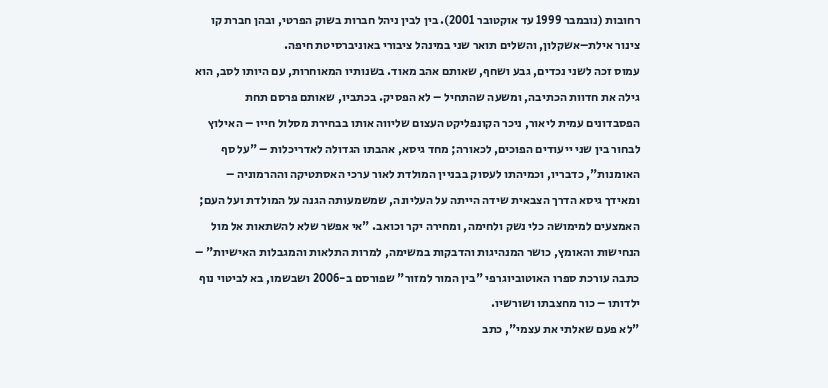רחובות (נובמבר 1999 עד אוקטובר 2001). בין לבין ניהל חברות בשוק הפרטי, ובהן חברת קו צינור אילת–אשקלון, והשלים תואר שני במינהל ציבורי באוניברסיטת חיפה.
עמוס זכה לשני נכדים, גבע ושחף, שאותם אהב מאוד. בשנותיו המאוחרות, עם היותו לסב, הוא גילה את חדוות הכתיבה, ומשעה שהתחיל – לא הפסיק. בכתביו, שאותם פרסם תחת הפסבדונים עמית ליאור, ניכר הקונפליקט העצום שליווה אותו בבחירת מסלול חייו – האילוץ לבחור בין שני ייעודים הפוכים, לכאורה; מחד גיסא, אהבתו הגדולה לאדריכלות – "על סף האומנות", כדבריו, וכמיהתו לעסוק בבניין המולדת לאור ערכי האסתטיקה וההרמוניה – ומאידך גיסא הדרך הצבאית שידה הייתה על העליונה, שמשמעותה הגנה על המולדת ועל העם; האמצעים למימושה כלי נשק ולחימה, ומחירה יקר וכואב. "אי אפשר שלא להשתאות אל מול הנחישות והאומץ, כושר המנהיגות והדבקות במשימה, למרות התלאות והמגבלות האישיות" – כתבה עורכת ספרו האוטוביוגרפי "בין המור למזור" שפורסם ב-2006 ושבשמו, בא לביטוי נוף ילדותו – כור מחצבתו ושורשיו.
"לא פעם שאלתי את עצמי", כתב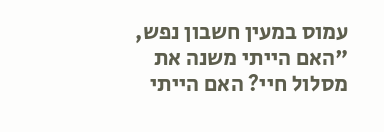עמוס במעין חשבון נפש, "האם הייתי משנה את מסלול חיי? האם הייתי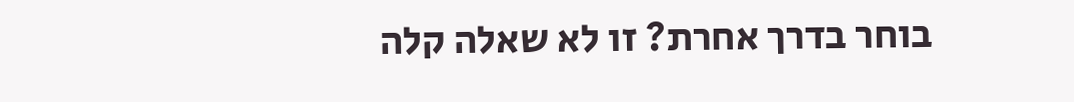בוחר בדרך אחרת? זו לא שאלה קלה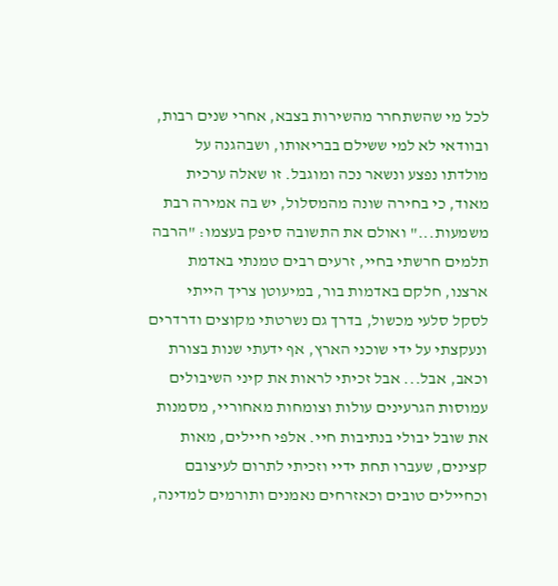לכל מי שהשתחרר מהשירות בצבא, אחרי שנים רבות, ובוודאי לא למי ששילם בבריאותו, ושבהגנה על מולדתו נפצע ונשאר נכה ומוגבל. זו שאלה ערכית מאוד, כי בחירה שונה מהמסלול, יש בה אמירה רבת משמעות..." ואולם את התשובה סיפק בעצמו: "הרבה תלמים חרשתי בחיי, זרעים רבים טמנתי באדמת ארצנו, חלקם באדמות בור, במיעוטן צריך הייתי לסקל סלעי מכשול, בדרך גם נשרטתי מקוצים ודרדרים ונעקצתי על ידי שוכני הארץ, אף ידעתי שנות בצורת וכאב, אבל... אבל זכיתי לראות את קיני השיבולים עמוסות הגרעינים עולות וצומחות מאחוריי, מסמנות את שובל יבולי בנתיבות חיי. אלפי חיילים, מאות קצינים, שעברו תחת ידיי וזכיתי לתרום לעיצובם וכחיילים טובים וכאזרחים נאמנים ותורמים למדינה,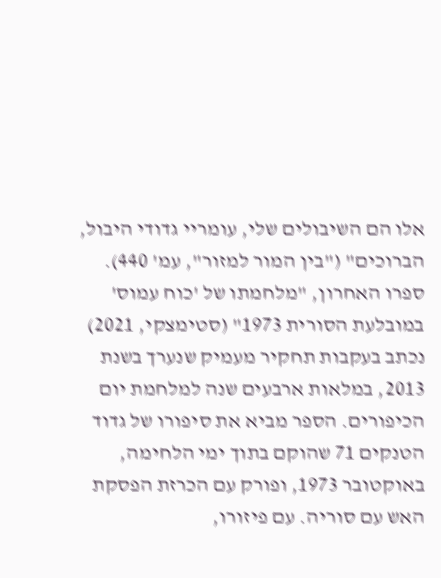אלו הם השיבולים שלי, עומריי גדודי היבול, הברוכים" ("בין המור למזור", עמ' 440).
ספרו האחרון, "מלחמתו של 'כוח עמוס' במובלעת הסורית 1973" (סטימצקי, 2021) נכתב בעקבות תחקיר מעמיק שנערך בשנת 2013, במלאות ארבעים שנה למלחמת יום הכיפורים. הספר מביא את סיפורו של גדוד הטנקים 71 שהוקם בתוך ימי הלחימה, באוקטובר 1973, ופורק עם הכרזת הפסקת האש עם סוריה. עם פיזורו,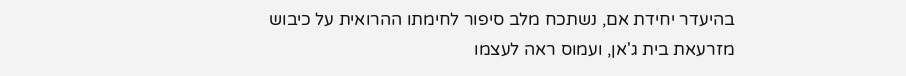בהיעדר יחידת אם, נשתכח מלב סיפור לחימתו ההרואית על כיבוש מזרעאת בית ג'אן, ועמוס ראה לעצמו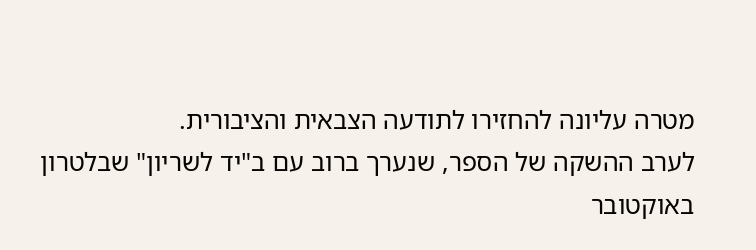מטרה עליונה להחזירו לתודעה הצבאית והציבורית.
לערב ההשקה של הספר, שנערך ברוב עם ב"יד לשריון" שבלטרון באוקטובר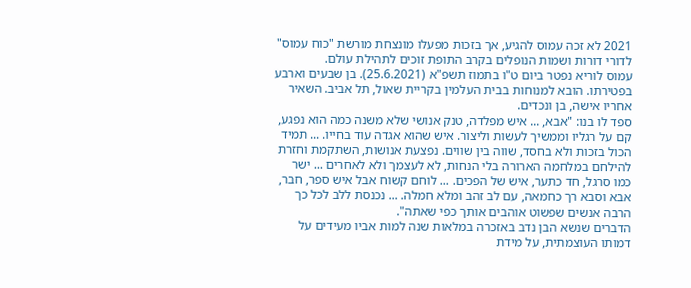2021 לא זכה עמוס להגיע, אך בזכות מפעלו מונצחת מורשת "כוח עמוס" לדורי דורות ושמות הנופלים בקרב התופת זוכים לתהילת עולם.
עמוס לוריא נפטר ביום ט"ו בתמוז תשפ"א (25.6.2021). בן שבעים וארבע בפטירתו. הובא למנוחות בבית העלמין בקריית שאול, תל אביב. השאיר אחריו אישה, בן ונכדים.
ספד לו בנו: "אבא, ... איש מפלדה, טנק אנושי שלא משנה כמה הוא נפגע, קם על רגליו וממשיך לעשות וליצור. איש שהוא אגדה עוד בחייו. ... תמיד הכול בזכות ולא בחסד, שווה בין שווים. נפצעת אנושות, השתקמת וחזרת להילחם במלחמה הארורה בלי הנחות, לא לעצמך ולא לאחרים ... ישר כמו סרגל, חד כתער, איש של הפכים. ... לוחם קשוח אבל איש ספר, חבר, אבא וסבא רך כחמאה, עם לב זהב ומלא חמלה. ... נכנסת ללב לכל כך הרבה אנשים שפשוט אוהבים אותך כפי שאתה".
הדברים שנשא הבן נדב באזכרה במלאות שנה למות אביו מעידים על דמותו העוצמתית, על מידת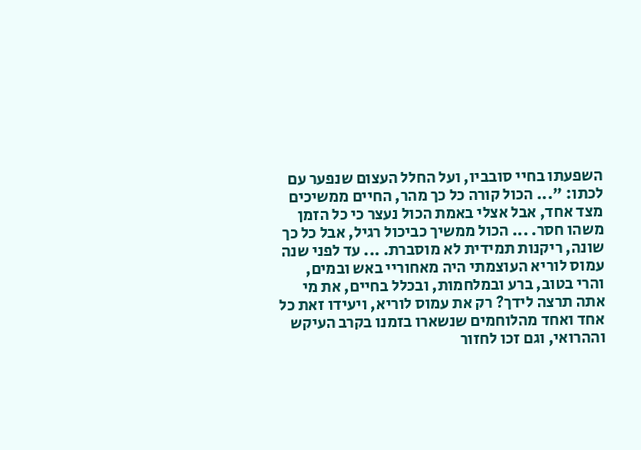השפעתו בחיי סובביו, ועל החלל העצום שנפער עם לכתו: "... הכול קורה כל כך מהר, החיים ממשיכים מצד אחד, אבל אצלי באמת הכול נעצר כי כל הזמן משהו חסר. ... הכול ממשיך כביכול רגיל, אבל כל כך שונה, ריקנות תמידית לא מוסברת. ... עד לפני שנה עמוס לוריא העוצמתי היה מאחוריי באש ובמים, והרי בטוב, ברע ובמלחמות, ובכלל בחיים, את מי אתה תרצה לידך? רק את עמוס לוריא, ויעידו זאת כל אחד ואחד מהלוחמים שנשארו בזמנו בקרב העיקש וההרואי, וגם זכו לחזור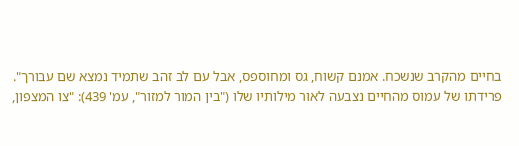בחיים מהקרב שנשכח. אמנם קשוח, גס ומחוספס, אבל עם לב זהב שתמיד נמצא שם עבורך".
פרידתו של עמוס מהחיים נצבעה לאור מילותיו שלו ("בין המור למזור", עמ' 439): "צו המצפון,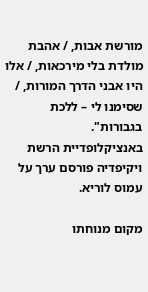מורשת אבות, / אהבת מולדת בלי מירכאות, / אלו היו אבני הדרך המורות, / שסימנו לי – ללכת בגבורות".
באנציקלופדיית הרשת ויקיפדיה פורסם ערך על עמוס לוריא.

מקום מנוחתו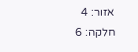אזור: 4
חלקה: 6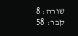שורה: 8
קבר: 58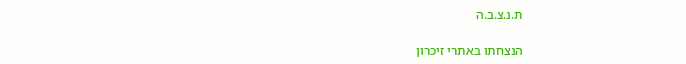ת.נ.צ.ב.ה

הנצחתו באתרי זיכרון